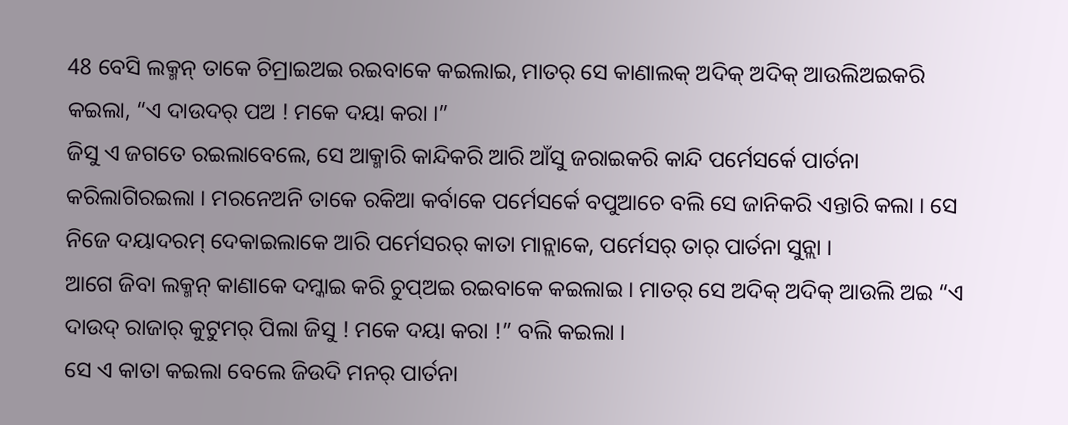48 ବେସି ଲକ୍ମନ୍ ତାକେ ଚିମ୍ରାଇଅଇ ରଇବାକେ କଇଲାଇ, ମାତର୍ ସେ କାଣାଲକ୍ ଅଦିକ୍ ଅଦିକ୍ ଆଉଲିଅଇକରି କଇଲା, “ଏ ଦାଉଦର୍ ପଅ ! ମକେ ଦୟା କରା ।”
ଜିସୁ ଏ ଜଗତେ ରଇଲାବେଲେ, ସେ ଆକ୍ମାରି କାନ୍ଦିକରି ଆରି ଆଁସୁ ଜରାଇକରି କାନ୍ଦି ପର୍ମେସର୍କେ ପାର୍ତନା କରିଲାଗିରଇଲା । ମରନେଅନି ତାକେ ରକିଆ କର୍ବାକେ ପର୍ମେସର୍କେ ବପୁଆଚେ ବଲି ସେ ଜାନିକରି ଏନ୍ତାରି କଲା । ସେ ନିଜେ ଦୟାଦରମ୍ ଦେକାଇଲାକେ ଆରି ପର୍ମେସରର୍ କାତା ମାନ୍ଲାକେ, ପର୍ମେସର୍ ତାର୍ ପାର୍ତନା ସୁନ୍ଲା ।
ଆଗେ ଜିବା ଲକ୍ମନ୍ କାଣାକେ ଦମ୍କାଇ କରି ଚୁପ୍ଅଇ ରଇବାକେ କଇଲାଇ । ମାତର୍ ସେ ଅଦିକ୍ ଅଦିକ୍ ଆଉଲି ଅଇ “ଏ ଦାଉଦ୍ ରାଜାର୍ କୁଟୁମର୍ ପିଲା ଜିସୁ ! ମକେ ଦୟା କରା !” ବଲି କଇଲା ।
ସେ ଏ କାତା କଇଲା ବେଲେ ଜିଉଦି ମନର୍ ପାର୍ତନା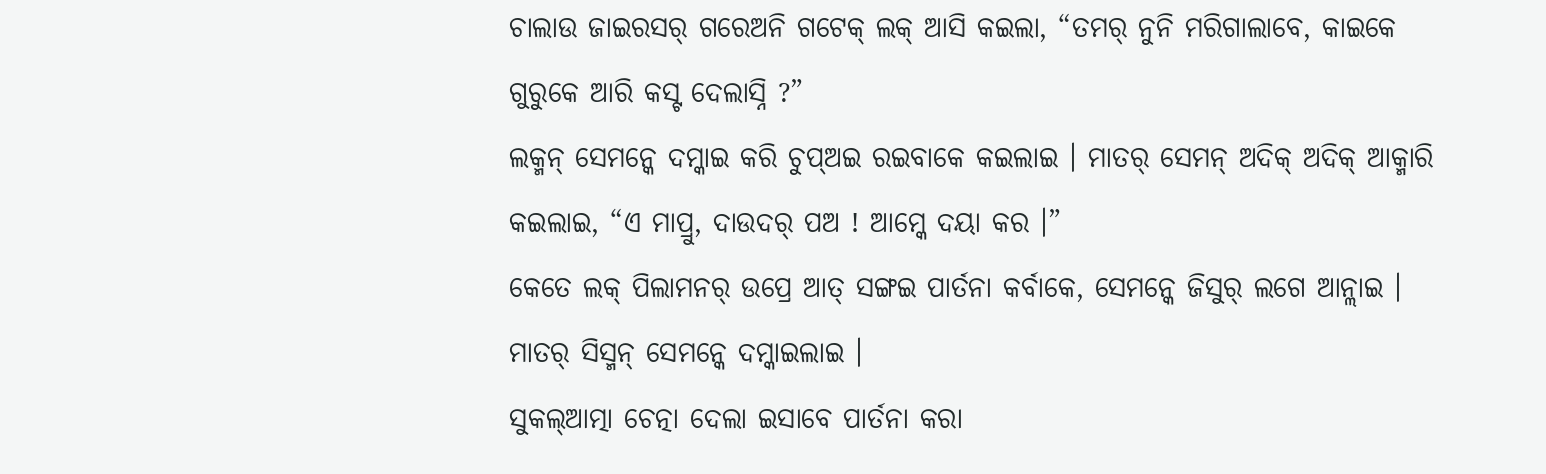ଚାଲାଉ ଜାଇରସର୍ ଗରେଅନି ଗଟେକ୍ ଲକ୍ ଆସି କଇଲା, “ତମର୍ ନୁନି ମରିଗାଲାବେ, କାଇକେ ଗୁରୁକେ ଆରି କସ୍ଟ ଦେଲାସ୍ନି ?”
ଲକ୍ମନ୍ ସେମନ୍କେ ଦମ୍କାଇ କରି ଚୁପ୍ଅଇ ରଇବାକେ କଇଲାଇ । ମାତର୍ ସେମନ୍ ଅଦିକ୍ ଅଦିକ୍ ଆକ୍ମାରି କଇଲାଇ, “ଏ ମାପ୍ରୁ, ଦାଉଦର୍ ପଅ ! ଆମ୍କେ ଦୟା କର ।”
କେତେ ଲକ୍ ପିଲାମନର୍ ଉପ୍ରେ ଆତ୍ ସଙ୍ଗଇ ପାର୍ତନା କର୍ବାକେ, ସେମନ୍କେ ଜିସୁର୍ ଲଗେ ଆନ୍ଲାଇ । ମାତର୍ ସିସ୍ମନ୍ ସେମନ୍କେ ଦମ୍କାଇଲାଇ ।
ସୁକଲ୍ଆତ୍ମା ଚେତ୍ନା ଦେଲା ଇସାବେ ପାର୍ତନା କରା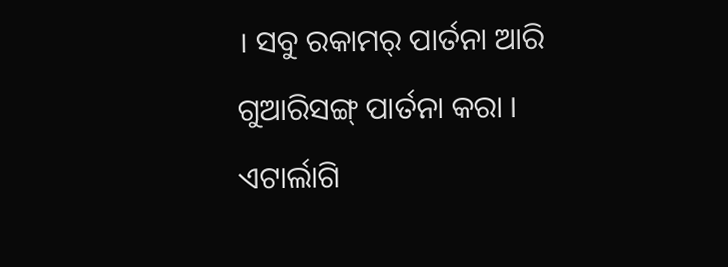। ସବୁ ରକାମର୍ ପାର୍ତନା ଆରି ଗୁଆରିସଙ୍ଗ୍ ପାର୍ତନା କରା । ଏଟାର୍ଲାଗି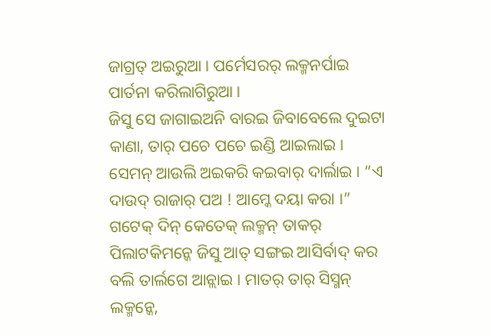ଜାଗ୍ରତ୍ ଅଇରୁଆ । ପର୍ମେସରର୍ ଲକ୍ମନର୍ପାଇ ପାର୍ତନା କରିଲାଗିରୁଆ ।
ଜିସୁ ସେ ଜାଗାଇଅନି ବାରଇ ଜିବାବେଲେ ଦୁଇଟା କାଣା, ତାର୍ ପଚେ ପଚେ ଇଣ୍ଡି ଆଇଲାଇ । ସେମନ୍ ଆଉଲି ଅଇକରି କଇବାର୍ ଦାର୍ଲାଇ । “ଏ ଦାଉଦ୍ ରାଜାର୍ ପଅ ! ଆମ୍କେ ଦୟା କରା ।”
ଗଟେକ୍ ଦିନ୍ କେତେକ୍ ଲକ୍ମନ୍ ତାକର୍ ପିଲାଟକିମନ୍କେ ଜିସୁ ଆତ୍ ସଙ୍ଗଇ ଆସିର୍ବାଦ୍ କର ବଲି ତାର୍ଲଗେ ଆନ୍ଲାଇ । ମାତର୍ ତାର୍ ସିସ୍ମନ୍ ଲକ୍ମନ୍କେ,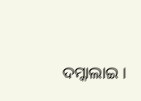ଦମ୍କାଲାଇ ।